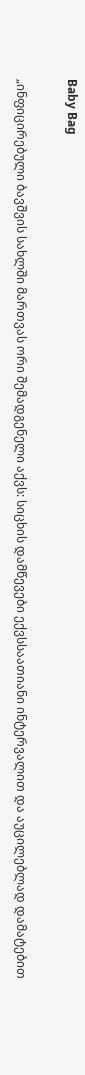Baby Bag

„ინფიცირებული ბავშვის სახლში მართვას ორი შემადგენელი აქვს: სიცხის დამწევები ექვსსაათიანი ინტერვალით და აუცილებლად დამატებით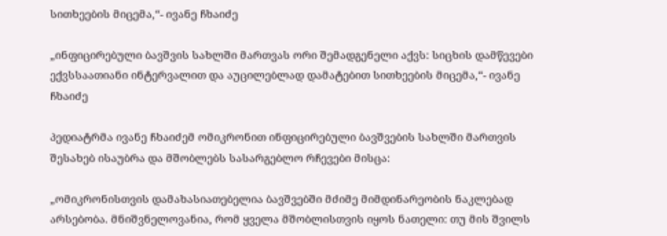სითხეების მიცემა,“- ივანე ჩხაიძე

„ინფიცირებული ბავშვის სახლში მართვას ორი შემადგენელი აქვს: სიცხის დამწევები ექვსსაათიანი ინტერვალით და აუცილებლად დამატებით სითხეების მიცემა,“- ივანე ჩხაიძე

პედიატრმა ივანე ჩხაიძემ ომიკრონით ინფიცირებული ბავშვების სახლში მართვის შესახებ ისაუბრა და მშობლებს სასარგებლო რჩევები მისცა:

„ომიკრონისთვის დამახასიათებელია ბავშვებში მძიმე მიმდინარეობის ნაკლებად არსებობა. მნიშვნელოვანია, რომ ყველა მშობლისთვის იყოს ნათელი: თუ მის შვილს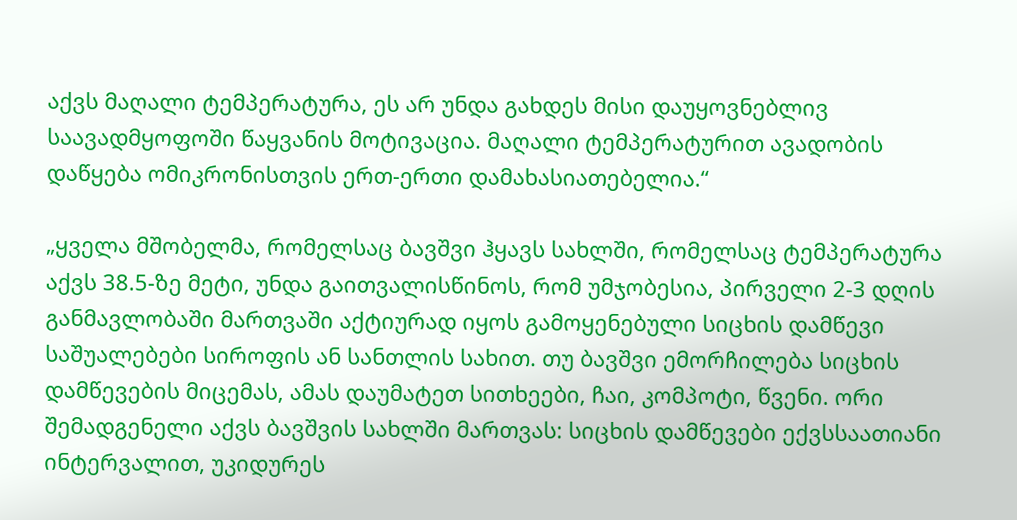აქვს მაღალი ტემპერატურა, ეს არ უნდა გახდეს მისი დაუყოვნებლივ საავადმყოფოში წაყვანის მოტივაცია. მაღალი ტემპერატურით ავადობის დაწყება ომიკრონისთვის ერთ-ერთი დამახასიათებელია.“

„ყველა მშობელმა, რომელსაც ბავშვი ჰყავს სახლში, რომელსაც ტემპერატურა აქვს 38.5-ზე მეტი, უნდა გაითვალისწინოს, რომ უმჯობესია, პირველი 2-3 დღის განმავლობაში მართვაში აქტიურად იყოს გამოყენებული სიცხის დამწევი საშუალებები სიროფის ან სანთლის სახით. თუ ბავშვი ემორჩილება სიცხის დამწევების მიცემას, ამას დაუმატეთ სითხეები, ჩაი, კომპოტი, წვენი. ორი შემადგენელი აქვს ბავშვის სახლში მართვას: სიცხის დამწევები ექვსსაათიანი ინტერვალით, უკიდურეს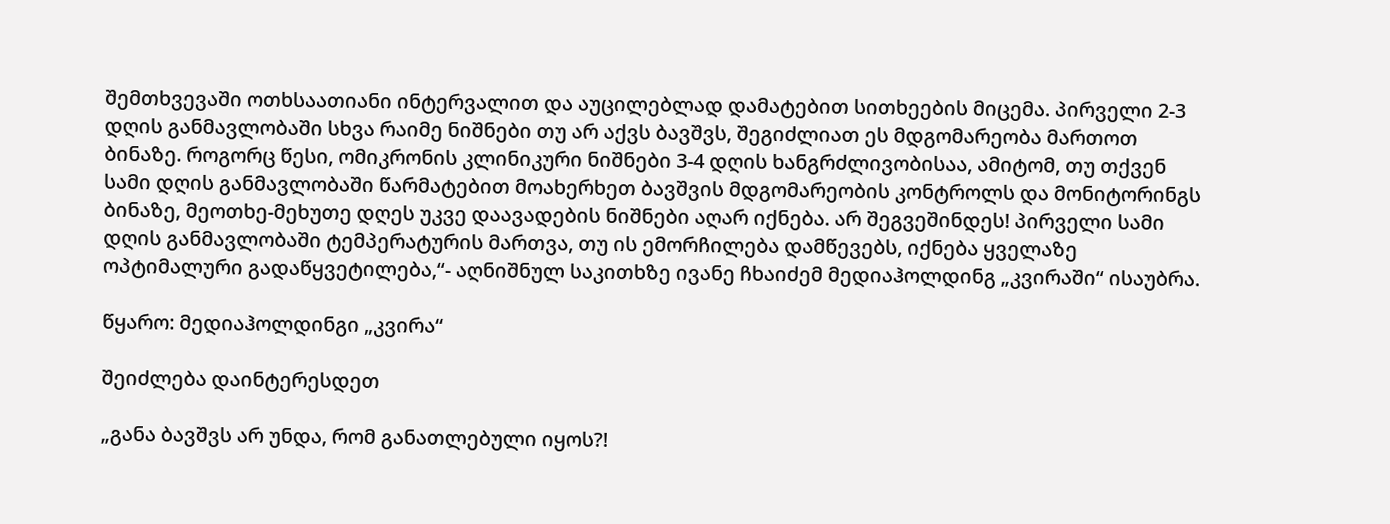შემთხვევაში ოთხსაათიანი ინტერვალით და აუცილებლად დამატებით სითხეების მიცემა. პირველი 2-3 დღის განმავლობაში სხვა რაიმე ნიშნები თუ არ აქვს ბავშვს, შეგიძლიათ ეს მდგომარეობა მართოთ ბინაზე. როგორც წესი, ომიკრონის კლინიკური ნიშნები 3-4 დღის ხანგრძლივობისაა, ამიტომ, თუ თქვენ სამი დღის განმავლობაში წარმატებით მოახერხეთ ბავშვის მდგომარეობის კონტროლს და მონიტორინგს ბინაზე, მეოთხე-მეხუთე დღეს უკვე დაავადების ნიშნები აღარ იქნება. არ შეგვეშინდეს! პირველი სამი დღის განმავლობაში ტემპერატურის მართვა, თუ ის ემორჩილება დამწევებს, იქნება ყველაზე ოპტიმალური გადაწყვეტილება,“- აღნიშნულ საკითხზე ივანე ჩხაიძემ მედიაჰოლდინგ „კვირაში“ ისაუბრა.

წყარო: მედიაჰოლდინგი „კვირა“

შეიძლება დაინტერესდეთ

„განა ბავშვს არ უნდა, რომ განათლებული იყოს?!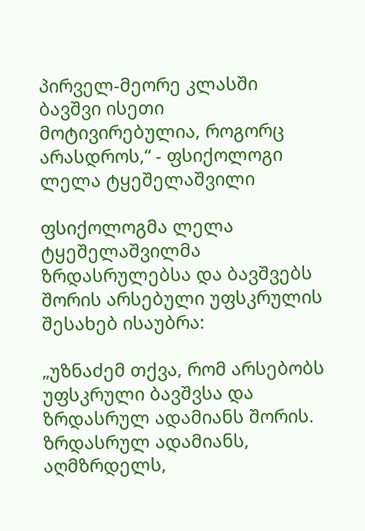პირველ-მეორე კლასში ბავშვი ისეთი მოტივირებულია, როგორც არასდროს,“ - ფსიქოლოგი ლელა ტყეშელაშვილი

ფსიქოლოგმა ლელა ტყეშელაშვილმა ზრდასრულებსა და ბავშვებს შორის არსებული უფსკრულის შესახებ ისაუბრა:

„უზნაძემ თქვა, რომ არსებობს უფსკრული ბავშვსა და ზრდასრულ ადამიანს შორის. ზრდასრულ ადამიანს, აღმზრდელს,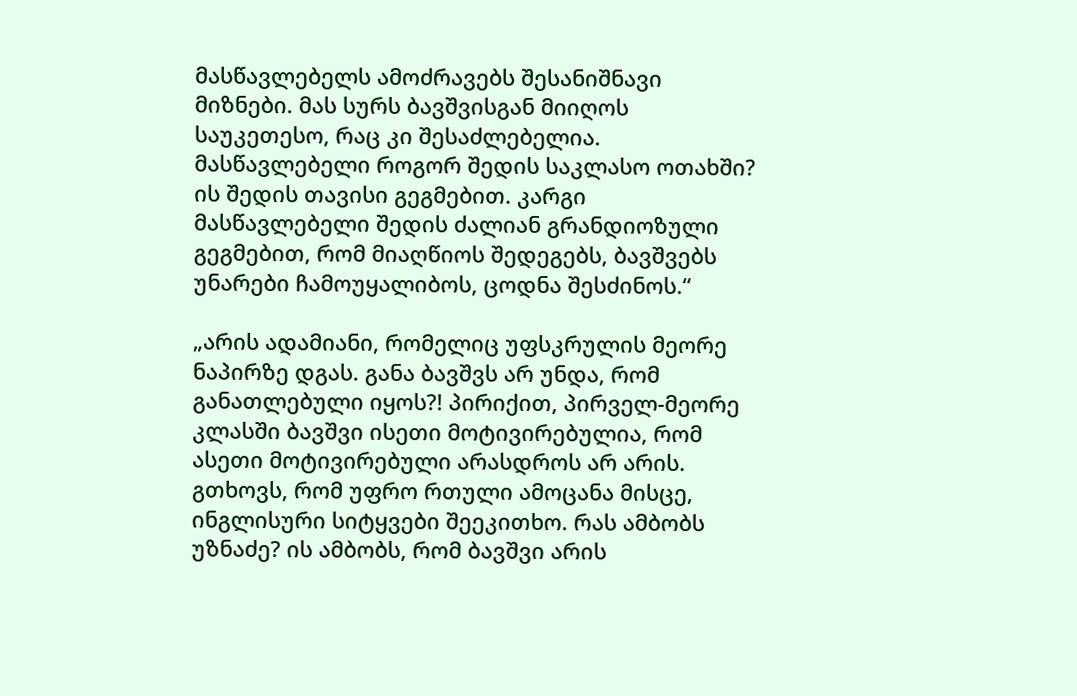მასწავლებელს ამოძრავებს შესანიშნავი მიზნები. მას სურს ბავშვისგან მიიღოს საუკეთესო, რაც კი შესაძლებელია. მასწავლებელი როგორ შედის საკლასო ოთახში? ის შედის თავისი გეგმებით. კარგი მასწავლებელი შედის ძალიან გრანდიოზული გეგმებით, რომ მიაღწიოს შედეგებს, ბავშვებს უნარები ჩამოუყალიბოს, ცოდნა შესძინოს.“

„არის ადამიანი, რომელიც უფსკრულის მეორე ნაპირზე დგას. განა ბავშვს არ უნდა, რომ განათლებული იყოს?! პირიქით, პირველ-მეორე კლასში ბავშვი ისეთი მოტივირებულია, რომ ასეთი მოტივირებული არასდროს არ არის. გთხოვს, რომ უფრო რთული ამოცანა მისცე, ინგლისური სიტყვები შეეკითხო. რას ამბობს უზნაძე? ის ამბობს, რომ ბავშვი არის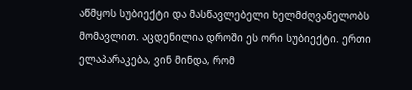აწმყოს სუბიექტი და მასწავლებელი ხელმძღვანელობს მომავლით. აცდენილია დროში ეს ორი სუბიექტი. ერთი ელაპარაკება, ვინ მინდა, რომ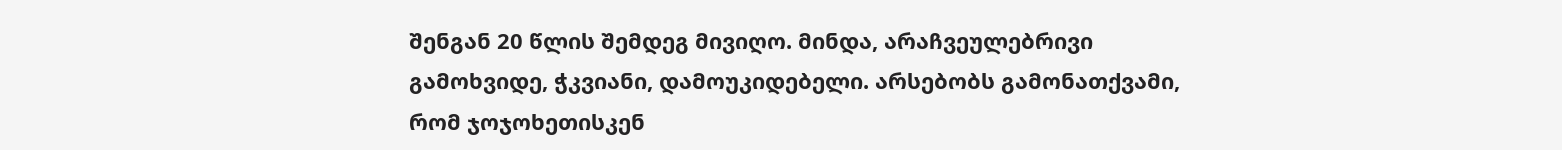შენგან 20 წლის შემდეგ მივიღო. მინდა, არაჩვეულებრივი გამოხვიდე, ჭკვიანი, დამოუკიდებელი. არსებობს გამონათქვამი, რომ ჯოჯოხეთისკენ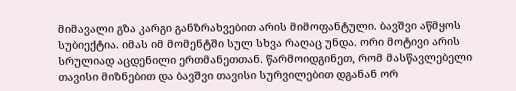მიმავალი გზა კარგი განზრახვებით არის მიმოფანტული. ბავშვი აწმყოს სუბიექტია. იმას იმ მომენტში სულ სხვა რაღაც უნდა. ორი მოტივი არის სრულიად აცდენილი ერთმანეთთან. წარმოიდგინეთ, რომ მასწავლებელი თავისი მიზნებით და ბავშვი თავისი სურვილებით დგანან ორ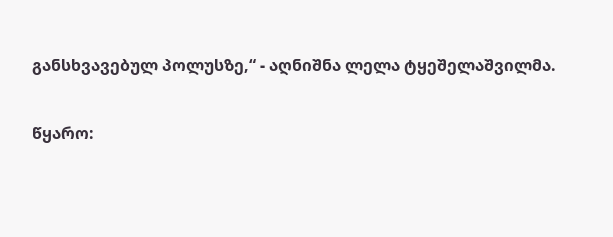განსხვავებულ პოლუსზე,“ - აღნიშნა ლელა ტყეშელაშვილმა.

წყარო: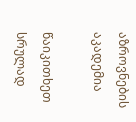აზროვნების აკადემია

წაიკითხეთ სრულად